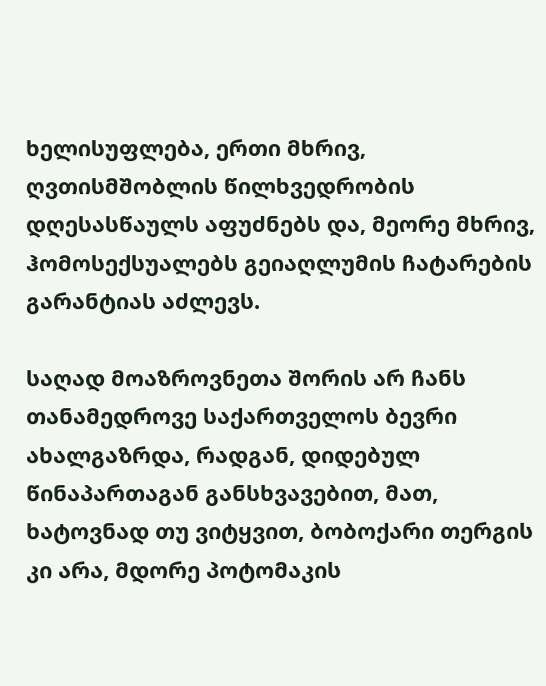ხელისუფლება, ერთი მხრივ, ღვთისმშობლის წილხვედრობის დღესასწაულს აფუძნებს და, მეორე მხრივ, ჰომოსექსუალებს გეიაღლუმის ჩატარების გარანტიას აძლევს.

საღად მოაზროვნეთა შორის არ ჩანს თანამედროვე საქართველოს ბევრი ახალგაზრდა, რადგან, დიდებულ წინაპართაგან განსხვავებით, მათ, ხატოვნად თუ ვიტყვით, ბობოქარი თერგის კი არა, მდორე პოტომაკის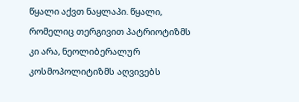წყალი აქვთ ნაყლაპი. წყალი, რომელიც თერგივით პატრიოტიზმს კი არა, ნეოლიბერალურ კოსმოპოლიტიზმს აღვივებს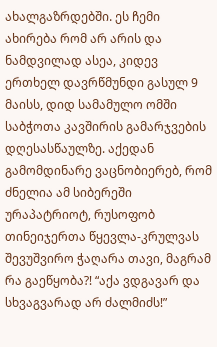ახალგაზრდებში. ეს ჩემი ახირება რომ არ არის და ნამდვილად ასეა, კიდევ ერთხელ დავრწმუნდი გასულ 9 მაისს, დიდ სამამულო ომში საბჭოთა კავშირის გამარჯვების დღესასწაულზე. აქედან გამომდინარე ვაცნობიერებ, რომ ძნელია ამ სიბერეში ურაპატრიოტ, რუსოფობ თინეიჯერთა წყევლა-კრულვას შევუშვირო ჭაღარა თავი, მაგრამ რა გაეწყობა?! “აქა ვდგავარ და სხვაგვარად არ ძალმიძს!”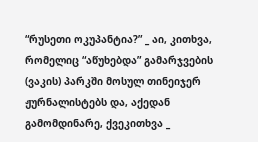“რუსეთი ოკუპანტია?” _ აი, კითხვა, რომელიც “აწუხებდა” გამარჯვების (ვაკის) პარკში მოსულ თინეიჯერ ჟურნალისტებს და, აქედან გამომდინარე, ქვეკითხვა _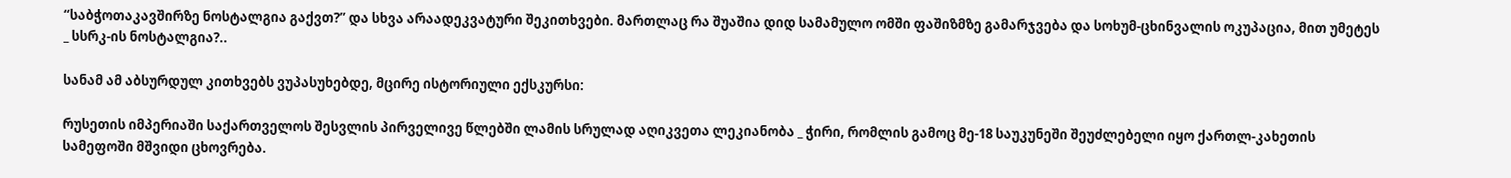“საბჭოთაკავშირზე ნოსტალგია გაქვთ?” და სხვა არაადეკვატური შეკითხვები. მართლაც რა შუაშია დიდ სამამულო ომში ფაშიზმზე გამარჯვება და სოხუმ-ცხინვალის ოკუპაცია, მით უმეტეს _ სსრკ-ის ნოსტალგია?..

სანამ ამ აბსურდულ კითხვებს ვუპასუხებდე, მცირე ისტორიული ექსკურსი:

რუსეთის იმპერიაში საქართველოს შესვლის პირველივე წლებში ლამის სრულად აღიკვეთა ლეკიანობა _ ჭირი, რომლის გამოც მე-18 საუკუნეში შეუძლებელი იყო ქართლ-კახეთის სამეფოში მშვიდი ცხოვრება.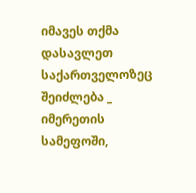იმავეს თქმა დასავლეთ საქართველოზეც შეიძლება _ იმერეთის სამეფოში,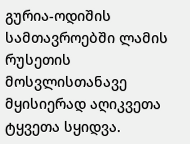გურია-ოდიშის სამთავროებში ლამის რუსეთის მოსვლისთანავე მყისიერად აღიკვეთა ტყვეთა სყიდვა.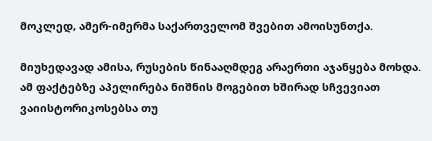მოკლედ, ამერ-იმერმა საქართველომ შვებით ამოისუნთქა.

მიუხედავად ამისა, რუსების წინააღმდეგ არაერთი აჯანყება მოხდა. ამ ფაქტებზე აპელირება ნიშნის მოგებით ხშირად სჩვევიათ ვაიისტორიკოსებსა თუ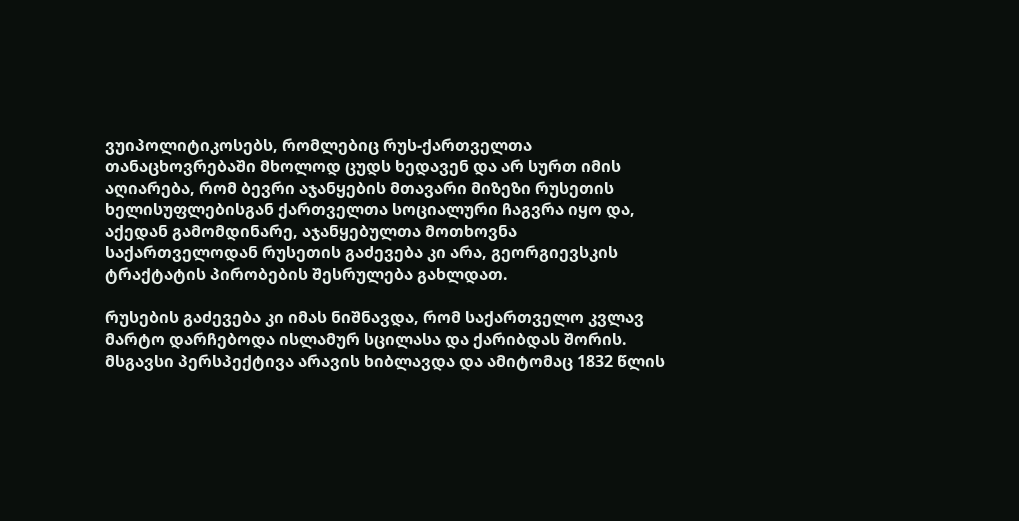ვუიპოლიტიკოსებს, რომლებიც რუს-ქართველთა თანაცხოვრებაში მხოლოდ ცუდს ხედავენ და არ სურთ იმის აღიარება, რომ ბევრი აჯანყების მთავარი მიზეზი რუსეთის ხელისუფლებისგან ქართველთა სოციალური ჩაგვრა იყო და, აქედან გამომდინარე, აჯანყებულთა მოთხოვნა საქართველოდან რუსეთის გაძევება კი არა, გეორგიევსკის ტრაქტატის პირობების შესრულება გახლდათ.

რუსების გაძევება კი იმას ნიშნავდა, რომ საქართველო კვლავ მარტო დარჩებოდა ისლამურ სცილასა და ქარიბდას შორის. მსგავსი პერსპექტივა არავის ხიბლავდა და ამიტომაც 1832 წლის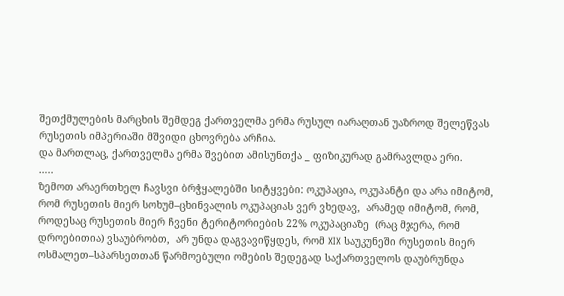შეთქმულების მარცხის შემდეგ ქართველმა ერმა რუსულ იარაღთან უაზროდ შელეწვას რუსეთის იმპერიაში მშვიდი ცხოვრება არჩია.
და მართლაც, ქართველმა ერმა შვებით ამისუნთქა _ ფიზიკურად გამრავლდა ერი.
…..
ზემოთ არაერთხელ ჩავსვი ბრჭყალებში სიტყვები: ოკუპაცია, ოკუპანტი და არა იმიტომ, რომ რუსეთის მიერ სოხუმ–ცხინვალის ოკუპაციას ვერ ვხედავ,  არამედ იმიტომ, რომ, როდესაც რუსეთის მიერ ჩვენი ტერიტორიების 22% ოკუპაციაზე  (რაც მჯერა, რომ დროებითია) ვსაუბრობთ,  არ უნდა დაგვავიწყდეს, რომ XIX საუკუნეში რუსეთის მიერ ოსმალეთ–სპარსეთთან წარმოებული ომების შედეგად საქართველოს დაუბრუნდა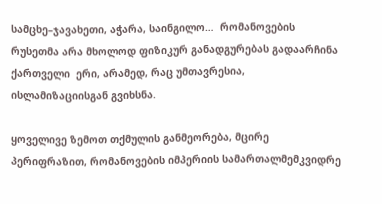სამცხე–ჯავახეთი, აჭარა, საინგილო…  რომანოვების რუსეთმა არა მხოლოდ ფიზიკურ განადგურებას გადაარჩინა ქართველი  ერი, არამედ, რაც უმთავრესია,  ისლამიზაციისგან გვიხსნა.

ყოველივე ზემოთ თქმულის განმეორება, მცირე პერიფრაზით, რომანოვების იმპერიის სამართალმემკვიდრე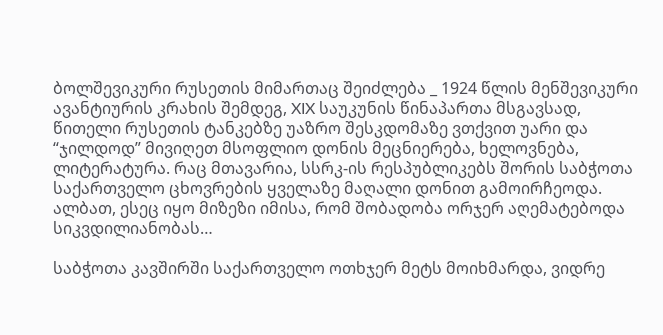ბოლშევიკური რუსეთის მიმართაც შეიძლება _ 1924 წლის მენშევიკური ავანტიურის კრახის შემდეგ, XIX საუკუნის წინაპართა მსგავსად, წითელი რუსეთის ტანკებზე უაზრო შესკდომაზე ვთქვით უარი და “ჯილდოდ” მივიღეთ მსოფლიო დონის მეცნიერება, ხელოვნება, ლიტერატურა. რაც მთავარია, სსრკ-ის რესპუბლიკებს შორის საბჭოთა საქართველო ცხოვრების ყველაზე მაღალი დონით გამოირჩეოდა. ალბათ, ესეც იყო მიზეზი იმისა, რომ შობადობა ორჯერ აღემატებოდა სიკვდილიანობას…

საბჭოთა კავშირში საქართველო ოთხჯერ მეტს მოიხმარდა, ვიდრე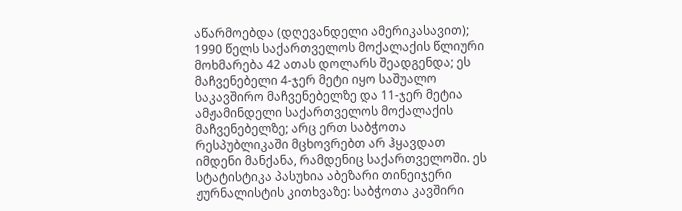აწარმოებდა (დღევანდელი ამერიკასავით); 1990 წელს საქართველოს მოქალაქის წლიური მოხმარება 42 ათას დოლარს შეადგენდა; ეს მაჩვენებელი 4-ჯერ მეტი იყო საშუალო საკავშირო მაჩვენებელზე და 11-ჯერ მეტია ამჟამინდელი საქართველოს მოქალაქის მაჩვენებელზე; არც ერთ საბჭოთა რესპუბლიკაში მცხოვრებთ არ ჰყავდათ იმდენი მანქანა, რამდენიც საქართველოში. ეს სტატისტიკა პასუხია აბეზარი თინეიჯერი ჟურნალისტის კითხვაზე: საბჭოთა კავშირი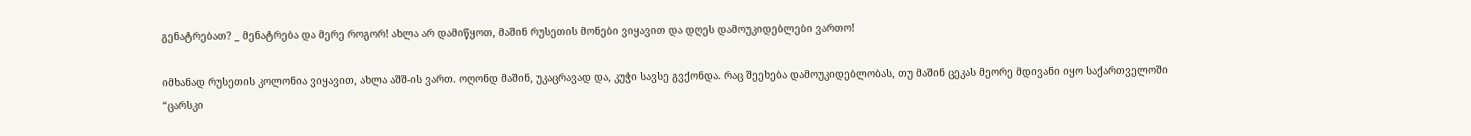გენატრებათ? _ მენატრება და მერე როგორ! ახლა არ დამიწყოთ, მაშინ რუსეთის მონები ვიყავით და დღეს დამოუკიდებლები ვართო!

იმხანად რუსეთის კოლონია ვიყავით, ახლა აშშ-ის ვართ. ოღონდ მაშინ, უკაცრავად და, კუჭი სავსე გვქონდა. რაც შეეხება დამოუკიდებლობას, თუ მაშინ ცეკას მეორე მდივანი იყო საქართველოში “ცარსკი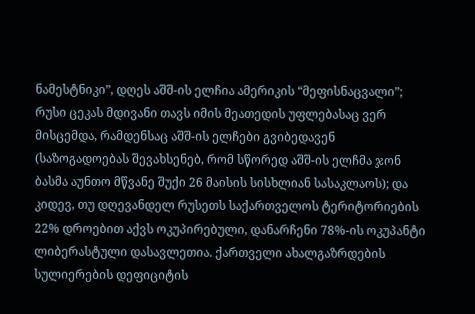ნამესტნიკი”, დღეს აშშ-ის ელჩია ამერიკის “მეფისნაცვალი”; რუსი ცეკას მდივანი თავს იმის მეათედის უფლებასაც ვერ მისცემდა, რამდენსაც აშშ-ის ელჩები გვიბედავენ (საზოგადოებას შევახსენებ, რომ სწორედ აშშ-ის ელჩმა ჯონ ბასმა აუნთო მწვანე შუქი 26 მაისის სისხლიან სასაკლაოს); და კიდევ, თუ დღევანდელ რუსეთს საქართველოს ტერიტორიების 22% დროებით აქვს ოკუპირებული, დანარჩენი 78%-ის ოკუპანტი ლიბერასტული დასავლეთია. ქართველი ახალგაზრდების სულიერების დეფიციტის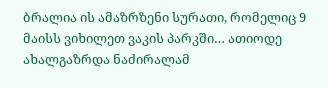ბრალია ის ამაზრზენი სურათი, რომელიც 9 მაისს ვიხილეთ ვაკის პარკში… ათიოდე ახალგაზრდა ნაძირალამ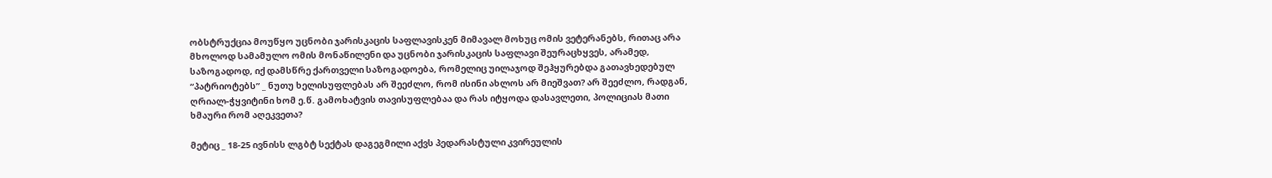ობსტრუქცია მოუწყო უცნობი ჯარისკაცის საფლავისკენ მიმავალ მოხუც ომის ვეტერანებს, რითაც არა მხოლოდ სამამულო ომის მონაწილენი და უცნობი ჯარისკაცის საფლავი შეურაცხყვეს, არამედ, საზოგადოდ, იქ დამსწრე ქართველი საზოგადოება, რომელიც უილაჯოდ შეჰყურებდა გათავხედებულ “პატრიოტებს” _ ნუთუ ხელისუფლებას არ შეეძლო, რომ ისინი ახლოს არ მიეშვათ? არ შეეძლო, რადგან, ღრიალ-ჭყვიტინი ხომ ე.წ. გამოხატვის თავისუფლებაა და რას იტყოდა დასავლეთი, პოლიციას მათი ხმაური რომ აღეკვეთა?

მეტიც _ 18-25 ივნისს ლგბტ სექტას დაგეგმილი აქვს პედარასტული კვირეულის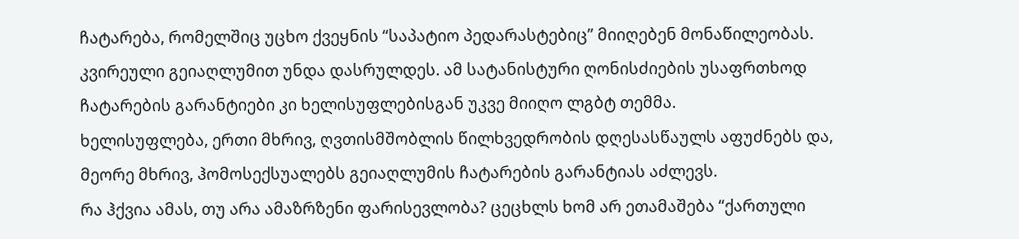ჩატარება, რომელშიც უცხო ქვეყნის “საპატიო პედარასტებიც” მიიღებენ მონაწილეობას. კვირეული გეიაღლუმით უნდა დასრულდეს. ამ სატანისტური ღონისძიების უსაფრთხოდ ჩატარების გარანტიები კი ხელისუფლებისგან უკვე მიიღო ლგბტ თემმა.
ხელისუფლება, ერთი მხრივ, ღვთისმშობლის წილხვედრობის დღესასწაულს აფუძნებს და, მეორე მხრივ, ჰომოსექსუალებს გეიაღლუმის ჩატარების გარანტიას აძლევს.
რა ჰქვია ამას, თუ არა ამაზრზენი ფარისევლობა? ცეცხლს ხომ არ ეთამაშება “ქართული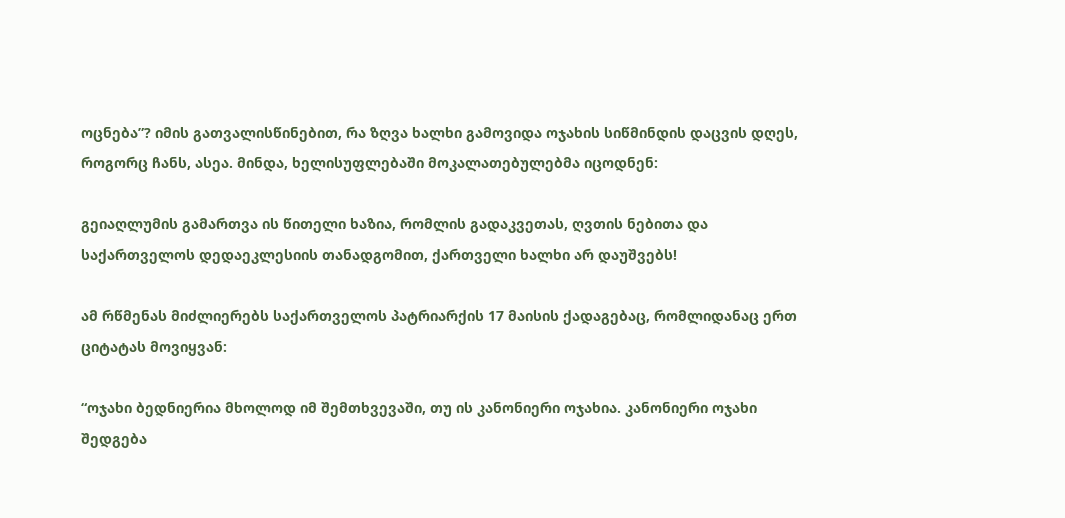ოცნება”? იმის გათვალისწინებით, რა ზღვა ხალხი გამოვიდა ოჯახის სიწმინდის დაცვის დღეს, როგორც ჩანს, ასეა. მინდა, ხელისუფლებაში მოკალათებულებმა იცოდნენ:

გეიაღლუმის გამართვა ის წითელი ხაზია, რომლის გადაკვეთას, ღვთის ნებითა და საქართველოს დედაეკლესიის თანადგომით, ქართველი ხალხი არ დაუშვებს!

ამ რწმენას მიძლიერებს საქართველოს პატრიარქის 17 მაისის ქადაგებაც, რომლიდანაც ერთ ციტატას მოვიყვან:

“ოჯახი ბედნიერია მხოლოდ იმ შემთხვევაში, თუ ის კანონიერი ოჯახია. კანონიერი ოჯახი შედგება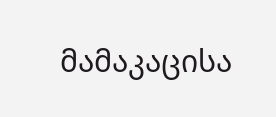მამაკაცისა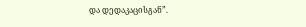და დედაკაცისგან”.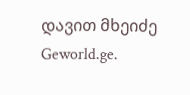დავით მხეიძე
Geworld.ge.